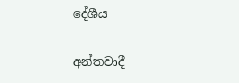දේශීය

අන්තවාදී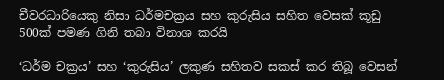චීවරධාරියෙකු නිසා ධර්මචක්‍රය සහ කුරුසිය සහිත වෙසක් කූඩු 500ක් පමණ ගිනි තබා විනාශ කරයි

‘ධර්ම චක්‍රය’ සහ ‘කුරුසිය’ ලකුණ සහිතව සකස් කර තිබූ වෙසන්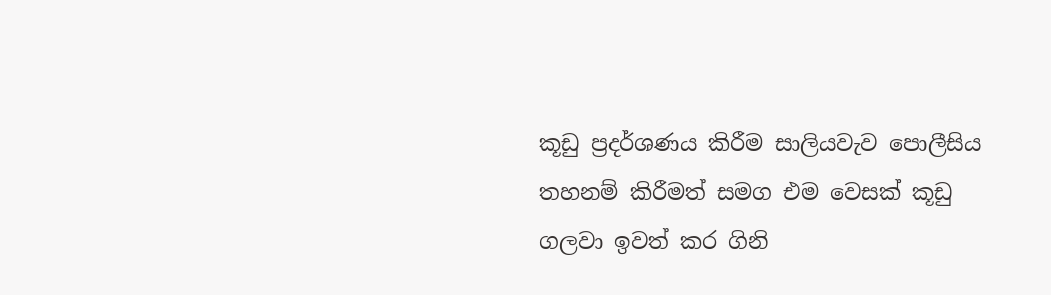කූඩු ප්‍රදර්ශණය කිරීම සාලියවැව පොලීසිය තහනම් කිරීමත් සමග එම වෙසක් කූඩු ගලවා ඉවත් කර ගිනි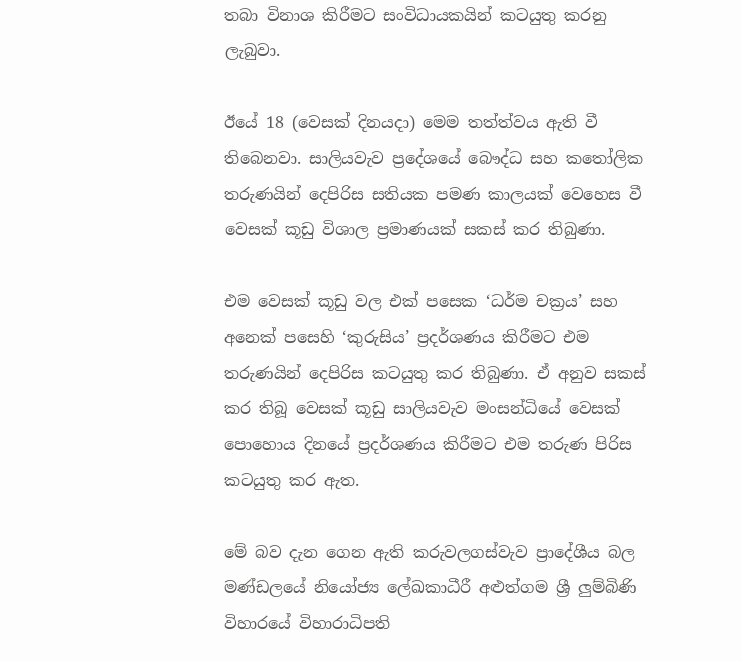තබා විනාශ කිරීමට සංවිධායකයින් කටයුතු කරනු ලැබුවා.

ඊයේ 18 (වෙසක් දිනයදා) මෙම තත්ත්වය ඇති වී තිබෙනවා. සාලියවැව ප්‍රදේශයේ බෞද්ධ සහ කතෝලික තරුණයින් දෙපිරිස සතියක පමණ කාලයක් වෙහෙස වී වෙසක් කූඩු විශාල ප්‍රමාණයක් සකස් කර තිබුණා.

එම වෙසක් කූඩු වල එක් පසෙක ‘ධර්ම චක්‍රය’ සහ අනෙක් පසෙහි ‘කුරුසිය’ ප්‍රදර්ශණය කිරීමට එම තරුණයින් දෙපිරිස කටයුතු කර තිබුණා. ඒ අනුව සකස් කර තිබූ වෙසක් කූඩු සාලියවැව මංසන්ධියේ වෙසක් පොහොය දිනයේ ප්‍රදර්ශණය කිරීමට එම තරුණ පිරිස කටයුතු කර ඇත.

මේ බව දැන ගෙන ඇති කරුවලගස්වැව ප්‍රාදේශීය බල මණ්ඩලයේ නියෝජ්‍ය ලේඛකාධීරී අළුත්ගම ශ්‍රී ලුම්බිණි විහාරයේ විහාරාධිපති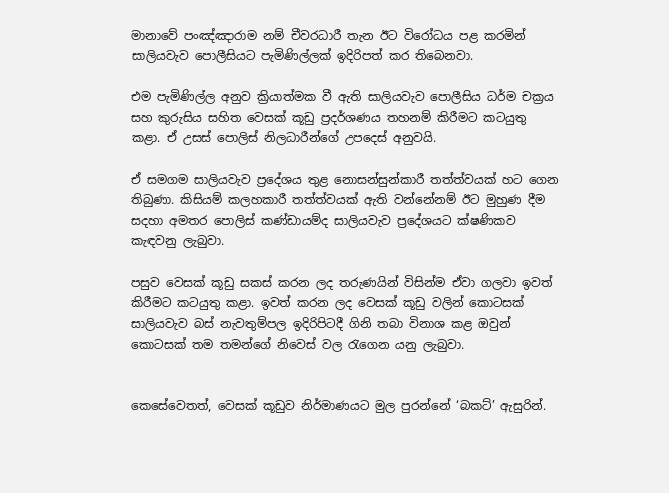මානාවේ පංඤ්ඤාරාම නම් චීවරධාරී තැන ඊට විරෝධය පළ කරමින් සාලියවැව පොලීසියට පැමිණිල්ලක් ඉදිරිපත් කර තිබෙනවා.

එම පැමිණිල්ල අනුව ක්‍රියාත්මක වී ඇති සාලියවැව පොලීසිය ධර්ම චක්‍රය සහ කුරුසිය සහිත වෙසක් කූඩු ප්‍රදර්ශණය තහනම් කිරීමට කටයුතු කළා. ඒ උසස් පොලිස් නිලධාරීන්ගේ උපදෙස් අනුවයි.

ඒ සමගම සාලියවැව ප්‍රදේශය තුළ නොසන්සුන්කාරී තත්ත්වයක් හට ගෙන තිබුණා. කිසියම් කලහකාරී තත්ත්වයක් ඇති වන්නේනම් ඊට මුහුණ දීම සදහා අමතර පොලිස් කණ්ඩායම්ද සාලියවැව ප්‍රදේශයට ක්ෂණිකව කැඳවනු ලැබුවා.

පසුව වෙසක් කූඩු සකස් කරන ලද තරුණයින් විසින්ම ඒවා ගලවා ඉවත් කිරීමට කටයුතු කළා. ඉවත් කරන ලද වෙසක් කූඩු වලින් කොටසක් සාලියවැව බස් නැවතුම්පල ඉදිරිපිටදී ගිනි තබා විනාශ කළ ඔවුන් කොටසක් තම තමන්ගේ නිවෙස් වල රැගෙන යනු ලැබුවා.


කෙසේවෙතත්, වෙසක් කූඩුව නිර්මාණයට මුල පුරන්නේ ‘බකට්’ ඇසුරින්.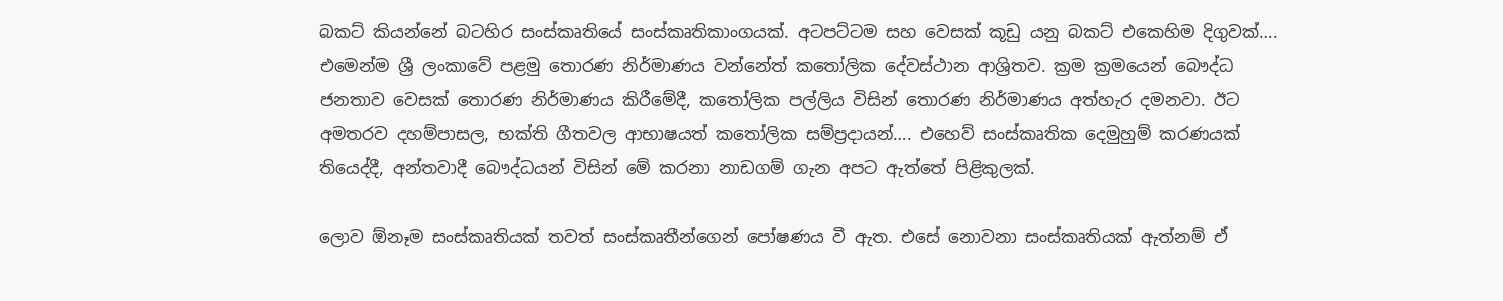බකට් කියන්නේ බටහිර සංස්කෘතියේ සංස්කෘතිකාංගයක්. අටපට්ටම සහ වෙසක් කූඩු යනු බකට් එකෙහිම දිගුවක්…. එමෙන්ම ශ්‍රී ලංකාවේ පළමු තොරණ නිර්මාණය වන්නේත් කතෝලික දේවස්ථාන ආශ්‍රිතව. ක්‍රම ක්‍රමයෙන් බෞද්ධ ජනතාව වෙසක් තොරණ නිර්මාණය කිරීමේදී, කතෝලික පල්ලිය විසින් තොරණ නිර්මාණය අත්හැර දමනවා. ඊට අමතරව දහම්පාසල, භක්ති ගීතවල ආභාෂයත් කතෝලික සම්ප්‍රදායන්…. එහෙව් සංස්කෘතික දෙමුහුම් කරණයක් තියෙද්දී, අන්තවාදී බෞද්ධයන් විසින් මේ කරනා නාඩගම් ගැන අපට ඇත්තේ පිළිකුලක්.

ලොව ඕනෑම සංස්කෘතියක් තවත් සංස්කෘතීන්ගෙන් පෝෂණය වී ඇත. එසේ නොවනා සංස්කෘතියක් ඇත්නම් ඒ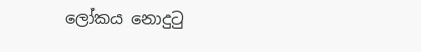ලෝකය නොදුටු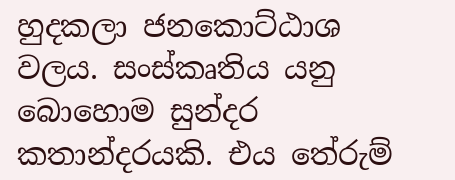හුදකලා ජනකොට්ඨාශ වලය. සංස්කෘතිය යනු බොහොම සුන්දර කතාන්දරයකි. එය තේරුම්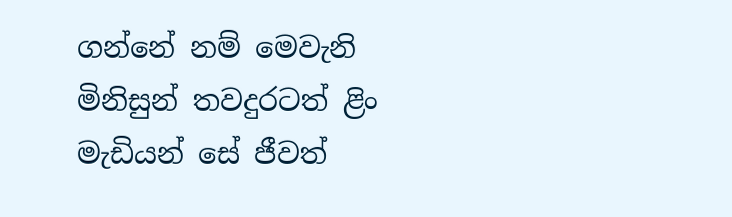ගන්නේ නම් මෙවැනි මිනිසුන් තවදුරටත් ළිං මැඩියන් සේ ජීවත්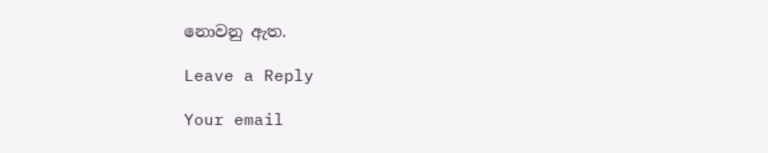නොවනු ඇත.

Leave a Reply

Your email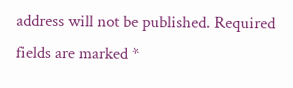address will not be published. Required fields are marked *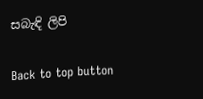සබැඳි ලිපි

Back to top button